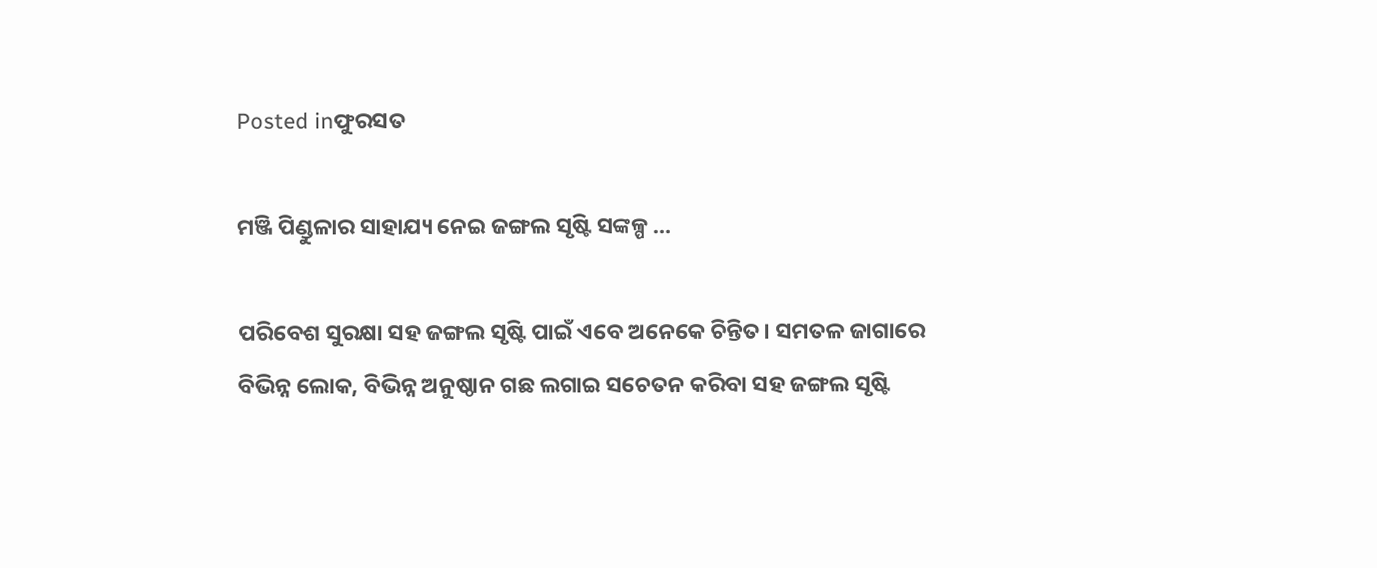Posted inଫୁରସତ

ମଞ୍ଜି ପିଣ୍ଡୁଳାର ସାହାଯ୍ୟ ନେଇ ଜଙ୍ଗଲ ସୃଷ୍ଟି ସଙ୍କଳ୍ପ …

ପରିବେଶ ସୁରକ୍ଷା ସହ ଜଙ୍ଗଲ ସୃଷ୍ଟି ପାଇଁ ଏବେ ଅନେକେ ଚିନ୍ତିତ। ସମତଳ ଜାଗାରେ ବିଭିନ୍ନ ଲୋକ, ବିଭିନ୍ନ ଅନୁଷ୍ଠାନ ଗଛ ଲଗାଇ ସଚେତନ କରିବା ସହ ଜଙ୍ଗଲ ସୃଷ୍ଟି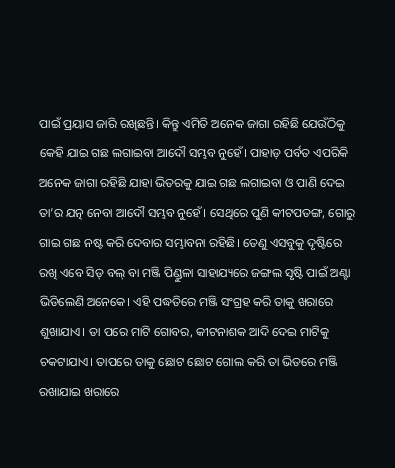ପାଇଁ ପ୍ରୟାସ ଜାରି ରଖିଛନ୍ତି। କିନ୍ତୁ ଏମିତି ଅନେକ ଜାଗା ରହିଛି ଯେଉଁଠିକୁ କେହି ଯାଇ ଗଛ ଲଗାଇବା ଆଦୌ ସମ୍ଭବ ନୁହେଁ। ପାହାଡ଼ ପର୍ବତ ଏପରିକି ଅନେକ ଜାଗା ରହିଛି ଯାହା ଭିତରକୁ ଯାଇ ଗଛ ଲଗାଇବା ଓ ପାଣି ଦେଇ ତା’ର ଯତ୍ନ ନେବା ଆଦୌ ସମ୍ଭବ ନୁହେଁ। ସେଥିରେ ପୁଣି କୀଟପତଙ୍ଗ, ଗୋରୁ ଗାଇ ଗଛ ନଷ୍ଟ କରି ଦେବାର ସମ୍ଭାବନା ରହିଛି। ତେଣୁ ଏସବୁକୁ ଦୃଷ୍ଟିରେ ରଖି ଏବେ ସିଡ୍‌ ବଲ୍‌ ବା ମଞ୍ଜି ପିଣ୍ଡୁଳା ସାହାଯ୍ୟରେ ଜଙ୍ଗଲ ସୃଷ୍ଟି ପାଇଁ ଅଣ୍ଟା ଭିଡିଲେଣି ଅନେକେ। ଏହି ପଦ୍ଧତିରେ ମଞ୍ଜି ସଂଗ୍ରହ କରି ତାକୁ ଖରାରେ ଶୁଖାଯାଏ। ତା ପରେ ମାଟି ଗୋବର, କୀଟନାଶକ ଆଦି ଦେଇ ମାଟିକୁ ଚକଟାଯାଏ। ତାପରେ ତାକୁ ଛୋଟ ଛୋଟ ଗୋଲ କରି ତା ଭିତରେ ମଞ୍ଜି ରଖାଯାଇ ଖରାରେ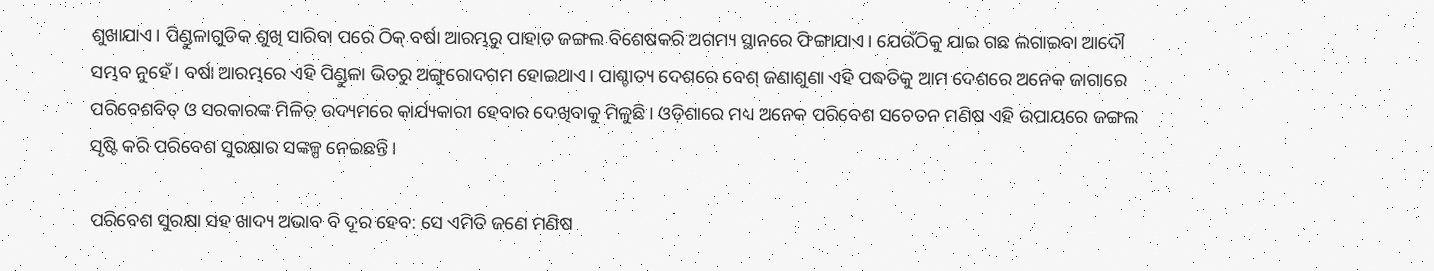ଶୁଖାଯାଏ। ପିଣ୍ଡୁଳାଗୁଡିକ ଶୁଖି ସାରିବା ପରେ ଠିକ୍‌ ବର୍ଷା ଆରମ୍ଭରୁ ପାହାଡ ଜଙ୍ଗଲ ବିଶେଷକରି ଅଗମ୍ୟ ସ୍ଥାନରେ ଫିଙ୍ଗାଯାଏ। ଯେଉଁଠିକୁ ଯାଇ ଗଛ ଲଗାଇବା ଆଦୌ ସମ୍ଭବ ନୁହେଁ। ବର୍ଷା ଆରମ୍ଭରେ ଏହି ପିଣ୍ଡୁଳା ଭିତରୁ ଅଙ୍ଗୁରୋଦଗମ ହୋଇଥାଏ। ପାଶ୍ଚାତ୍ୟ ଦେଶରେ ବେଶ୍‌ ଜଣାଶୁଣା ଏହି ପଦ୍ଧତିକୁ ଆମ ଦେଶରେ ଅନେକ ଜାଗାରେ ପରିବେଶବିତ୍‌ ଓ ସରକାରଙ୍କ ମିଳିତ ଉଦ୍ୟମରେ କାର୍ଯ୍ୟକାରୀ ହେବାର ଦେଖିବାକୁ ମିଳୁଛି। ଓଡ଼ିଶାରେ ମଧ୍ୟ ଅନେକ ପରିବେଶ ସଚେତନ ମଣିଷ ଏହି ଉପାୟରେ ଜଙ୍ଗଲ ସୃଷ୍ଟି କରି ପରିବେଶ ସୁରକ୍ଷାର ସଙ୍କଳ୍ପ ନେଇଛନ୍ତି।

ପରିବେଶ ସୁରକ୍ଷା ସହ ଖାଦ୍ୟ ଅଭାବ ବି ଦୂର ହେବ: ସେ ଏମିତି ଜଣେ ମଣିଷ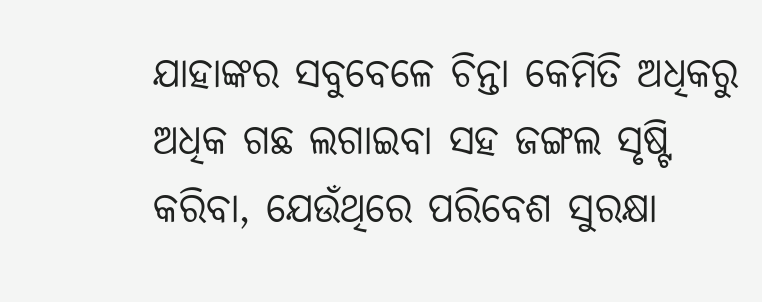ଯାହାଙ୍କର ସବୁବେଳେ ଚିନ୍ତା କେମିତି ଅଧିକରୁ ଅଧିକ ଗଛ ଲଗାଇବା ସହ ଜଙ୍ଗଲ ସୃଷ୍ଟି କରିବା, ଯେଉଁଥିରେ ପରିବେଶ ସୁରକ୍ଷା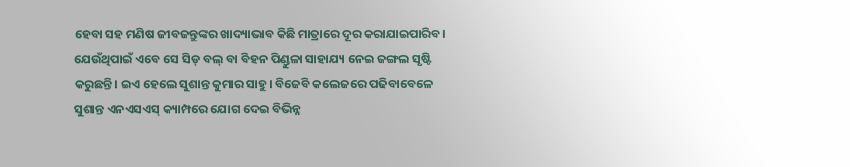ହେବା ସହ ମଣିଷ ଜୀବଜନ୍ତୁଙ୍କର ଖାଦ୍ୟାଭାବ କିଛି ମାତ୍ରାରେ ଦୂର କରାଯାଇପାରିବ। ଯେଉଁଥିପାଇଁ ଏବେ ସେ ସିଡ୍‌ ବଲ୍‌ ବା ବିହନ ପିଣ୍ଡୁଳା ସାହାଯ୍ୟ ନେଇ ଜଙ୍ଗଲ ସୃଷ୍ଟି କରୁଛନ୍ତି। ଇଏ ହେଲେ ସୁଶାନ୍ତ କୁମାର ସାହୁ। ବିଜେବି କଲେଜରେ ପଢିବାବେଳେ ସୁଶାନ୍ତ ଏନଏସଏସ୍‌ କ୍ୟାମ୍ପରେ ଯୋଗ ଦେଇ ବିଭିନ୍ନ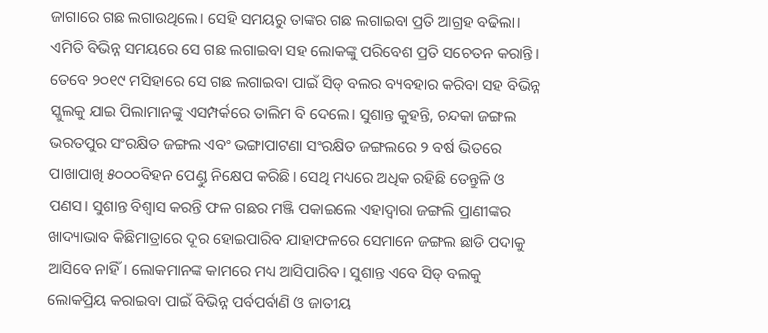ଜାଗାରେ ଗଛ ଲଗାଉଥିଲେ। ସେହି ସମୟରୁ ତାଙ୍କର ଗଛ ଲଗାଇବା ପ୍ରତି ଆଗ୍ରହ ବଢିଲା। ଏମିତି ବିଭିନ୍ନ ସମୟରେ ସେ ଗଛ ଲଗାଇବା ସହ ଲୋକଙ୍କୁ ପରିବେଶ ପ୍ରତି ସଚେତନ କରାନ୍ତି। ତେବେ ୨୦୧୯ ମସିହାରେ ସେ ଗଛ ଲଗାଇବା ପାଇଁ ସିଡ୍‌ ବଲର ବ୍ୟବହାର କରିବା ସହ ବିଭିନ୍ନ ସ୍କୁଲକୁ ଯାଇ ପିଲାମାନଙ୍କୁ ଏସମ୍ପର୍କରେ ତାଲିମ ବି ଦେଲେ। ସୁଶାନ୍ତ କୁହନ୍ତି, ଚନ୍ଦକା ଜଙ୍ଗଲ ଭରତପୁର ସଂରକ୍ଷିତ ଜଙ୍ଗଲ ଏବଂ ଭଙ୍ଗାପାଟଣା ସଂରକ୍ଷିତ ଜଙ୍ଗଲରେ ୨ ବର୍ଷ ଭିତରେ ପାଖାପାଖି ୫୦୦୦ବିହନ ପେଣ୍ଡୁ ନିକ୍ଷେପ କରିଛି। ସେଥି ମଧ୍ୟରେ ଅଧିକ ରହିଛି ତେନ୍ତୁଳି ଓ ପଣସ। ସୁଶାନ୍ତ ବିଶ୍ୱାସ କରନ୍ତି ଫଳ ଗଛର ମଞ୍ଜି ପକାଇଲେ ଏହାଦ୍ୱାରା ଜଙ୍ଗଲି ପ୍ରାଣୀଙ୍କର ଖାଦ୍ୟାଭାବ କିଛିମାତ୍ରାରେ ଦୂର ହୋଇପାରିବ ଯାହାଫଳରେ ସେମାନେ ଜଙ୍ଗଲ ଛାଡି ପଦାକୁ ଆସିବେ ନାହିଁ। ଲୋକମାନଙ୍କ କାମରେ ମଧ୍ୟ ଆସିପାରିବ। ସୁଶାନ୍ତ ଏବେ ସିଡ୍‌ ବଲକୁ ଲୋକପ୍ରିୟ କରାଇବା ପାଇଁ ବିଭିନ୍ନ ପର୍ବପର୍ବାଣି ଓ ଜାତୀୟ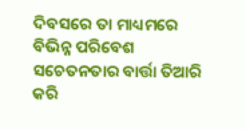ଦିବସରେ ତା ମାଧ୍ୟମରେ ବିଭିନ୍ନ ପରିବେଶ ସଚେତନତାର ବାର୍ତ୍ତା ତିଆରି କରି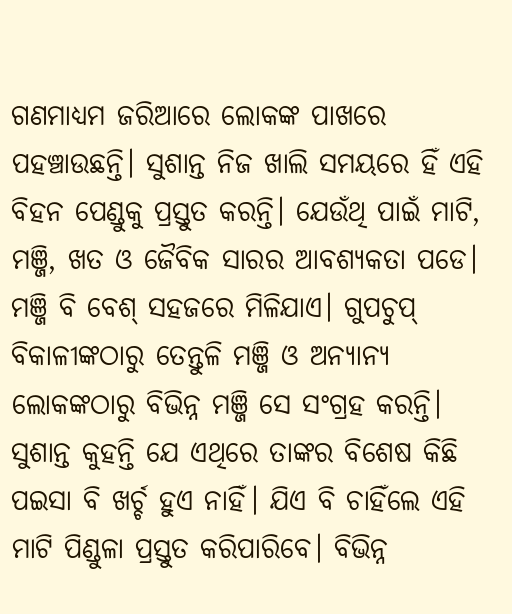ଗଣମାଧ୍ୟମ ଜରିଆରେ ଲୋକଙ୍କ ପାଖରେ ପହଞ୍ଚାଉଛନ୍ତି। ସୁଶାନ୍ତ ନିଜ ଖାଲି ସମୟରେ ହିଁ ଏହି ବିହନ ପେଣ୍ଡୁକୁ ପ୍ରସ୍ତୁତ କରନ୍ତି। ଯେଉଁଥି ପାଇଁ ମାଟି, ମଞ୍ଜି, ଖତ ଓ ଜୈବିକ ସାରର ଆବଶ୍ୟକତା ପଡେ। ମଞ୍ଜି ବି ବେଶ୍‌ ସହଜରେ ମିଳିଯାଏ। ଗୁପଚୁପ୍‌ ବିକାଳୀଙ୍କଠାରୁ ତେନ୍ତୁଳି ମଞ୍ଜି ଓ ଅନ୍ୟାନ୍ୟ ଲୋକଙ୍କଠାରୁ ବିଭିନ୍ନ ମଞ୍ଜି ସେ ସଂଗ୍ରହ କରନ୍ତି। ସୁଶାନ୍ତ କୁହନ୍ତି ଯେ ଏଥିରେ ତାଙ୍କର ବିଶେଷ କିଛି ପଇସା ବି ଖର୍ଚ୍ଚ ହୁଏ ନାହିଁ। ଯିଏ ବି ଚାହିଁଲେ ଏହି ମାଟି ପିଣ୍ଡୁଳା ପ୍ରସ୍ତୁତ କରିପାରିବେ। ବିଭିନ୍ନ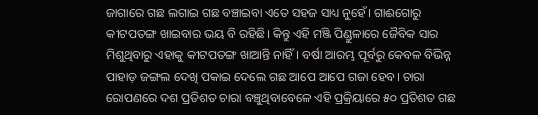ଜାଗାରେ ଗଛ ଲଗାଇ ଗଛ ବଞ୍ଚାଇବା ଏତେ ସହଜ ସାଧ୍ୟ ନୁହେଁ। ଗାଈଗୋରୁ କୀଟପତଙ୍ଗ ଖାଇବାର ଭୟ ବି ରହିଛି। କିନ୍ତୁ ଏହି ମଞ୍ଜି ପିଣ୍ଡୁଳାରେ ଜୈବିକ ସାର ମିଶୁଥିବାରୁ ଏହାକୁ କୀଟପତଙ୍ଗ ଖାଆନ୍ତି ନାହିଁ। ବର୍ଷା ଆରମ୍ଭ ପୂର୍ବରୁ କେବଳ ବିଭିନ୍ନ ପାହାଡ଼ ଜଙ୍ଗଲ ଦେଖି ପକାଇ ଦେଲେ ଗଛ ଆପେ ଆପେ ଗଜା ହେବ। ଚାରା ରୋପଣରେ ଦଶ ପ୍ରତିଶତ ଚାରା ବଞ୍ଚୁଥିବାବେଳେ ଏହି ପ୍ରକ୍ରିୟାରେ ୫୦ ପ୍ରତିଶତ ଗଛ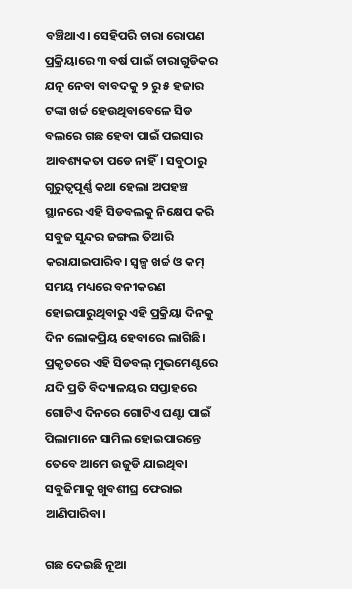ବଞ୍ଚିଥାଏ। ସେହିପରି ଚାରା ରୋପଣ ପ୍ରକ୍ରିୟାରେ ୩ ବର୍ଷ ପାଇଁ ଚାରାଗୁଡିକର ଯତ୍ନ ନେବା ବାବଦକୁ ୨ ରୁ ୫ ହଜାର ଟଙ୍କା ଖର୍ଚ୍ଚ ହେଉଥିବାବେଳେ ସିଡ ବଲରେ ଗଛ ହେବା ପାଇଁ ପଇସାର ଆବଶ୍ୟକତା ପଡେ ନାହିଁ। ସବୁଠାରୁ ଗୁରୁତ୍ୱପୂର୍ଣ୍ଣ କଥା ହେଲା ଅପହଞ୍ଚ ସ୍ଥାନରେ ଏହି ସିଡବଲକୁ ନିକ୍ଷେପ କରି ସବୁଜ ସୁନ୍ଦର ଜଙ୍ଗଲ ତିଆରି କରାଯାଇପାରିବ। ସ୍ବଳ୍ପ ଖର୍ଚ୍ଚ ଓ କମ୍‌ ସମୟ ମଧ୍ୟରେ ବନୀକରଣ ହୋଇପାରୁଥିବାରୁ ଏହି ପ୍ରକ୍ରିୟା ଦିନକୁ ଦିନ ଲୋକପ୍ରିୟ ହେବାରେ ଲାଗିଛି। ପ୍ରକୃତରେ ଏହି ସିଡବଲ୍‌ ମୁଭମେଣ୍ଟରେ ଯଦି ପ୍ରତି ବିଦ୍ୟାଳୟର ସପ୍ତାହରେ ଗୋଟିଏ ଦିନରେ ଗୋଟିଏ ଘଣ୍ଟା ପାଇଁ ପିଲାମାନେ ସାମିଲ ହୋଇପାରନ୍ତେ ତେବେ ଆମେ ଉଜୁଡି ଯାଇଥିବା ସବୁଜିମାକୁ ଖୁବଶୀଘ୍ର ଫେରାଇ ଆଣିପାରିବା।

ଗଛ ଦେଇଛି ନୂଆ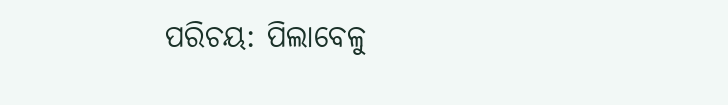ପରିଚୟ: ପିଲାବେଳୁ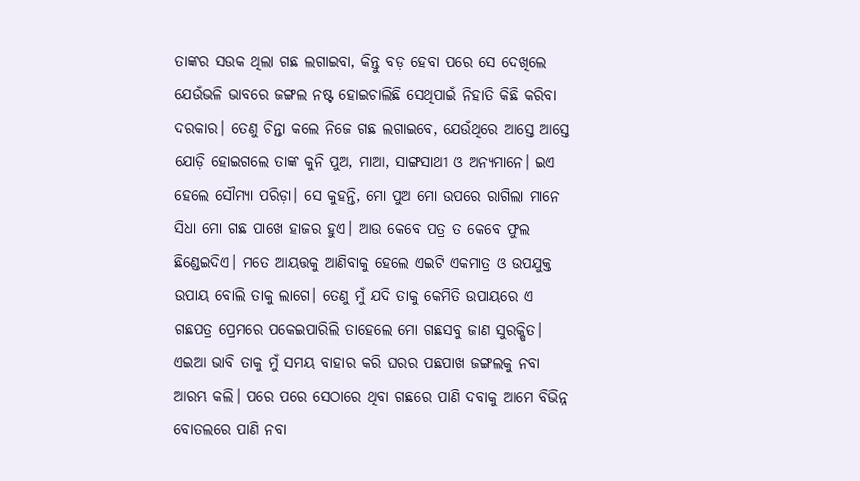ତାଙ୍କର ସଉକ ଥିଲା ଗଛ ଲଗାଇବା, କିନ୍ତୁ ବଡ଼ ହେବା ପରେ ସେ ଦେଖିଲେ ଯେଉଁଭଳି ଭାବରେ ଜଙ୍ଗଲ ନଷ୍ଟ ହୋଇଚାଲିଛି ସେଥିପାଇଁ ନିହାତି କିଛି କରିବା ଦରକାର। ତେଣୁ ଚିନ୍ତା କଲେ ନିଜେ ଗଛ ଲଗାଇବେ, ଯେଉଁଥିରେ ଆସ୍ତେ ଆସ୍ତେ ଯୋଡ଼ି ହୋଇଗଲେ ତାଙ୍କ କୁନି ପୁଅ, ମାଆ, ସାଙ୍ଗସାଥୀ ଓ ଅନ୍ୟମାନେ। ଇଏ ହେଲେ ସୌମ୍ୟା ପରିଡ଼ା। ସେ କୁହନ୍ତି, ମୋ ପୁଅ ମୋ ଉପରେ ରାଗିଲା ମାନେ ସିଧା ମୋ ଗଛ ପାଖେ ହାଜର ହୁଏ। ଆଉ କେବେ ପତ୍ର ତ କେବେ ଫୁଲ ଛିଣ୍ଡେଇଦିଏ। ମତେ ଆୟତ୍ତକୁ ଆଣିବାକୁ ହେଲେ ଏଇଟି ଏକମାତ୍ର ଓ ଉପଯୁକ୍ତ ଉପାୟ ବୋଲି ତାକୁ ଲାଗେ। ତେଣୁ ମୁଁ ଯଦି ତାକୁ କେମିତି ଉପାୟରେ ଏ ଗଛପତ୍ର ପ୍ରେମରେ ପକେଇପାରିଲି ତାହେଲେ ମୋ ଗଛସବୁ ଜାଣ ସୁରକ୍ଷିତ। ଏଇଆ ଭାବି ତାକୁ ମୁଁ ସମୟ ବାହାର କରି ଘରର ପଛପାଖ ଜଙ୍ଗଲକୁ ନବା ଆରମ୍ଭ କଲି। ପରେ ପରେ ସେଠାରେ ଥିବା ଗଛରେ ପାଣି ଦବାକୁ ଆମେ ବିଭିନ୍ନ ବୋତଲରେ ପାଣି ନବା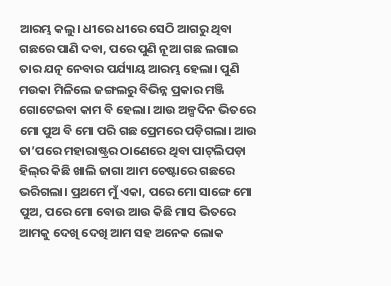ଆରମ୍ଭ କଲୁ। ଧୀରେ ଧୀରେ ସେଠି ଆଗରୁ ଥିବା ଗଛରେ ପାଣି ଦବା, ପରେ ପୁଣି ନୂଆ ଗଛ ଲଗାଇ ତାର ଯତ୍ନ ନେବାର ପର୍ଯ୍ୟାୟ ଆରମ୍ଭ ହେଲା। ପୁଣି ମଉକା ମିଳିଲେ ଜଙ୍ଗଲରୁ ବିଭିନ୍ନ ପ୍ରକାର ମଞ୍ଜି ଗୋଟେଇବା କାମ ବି ହେଲା। ଆଉ ଅଳ୍ପଦିନ ଭିତରେ ମୋ ପୁଅ ବି ମୋ ପରି ଗଛ ପ୍ରେମରେ ପଡ଼ିଗଲା। ଆଉ ତା’ପରେ ମହାରାଷ୍ଟ୍ରର ଠାଣେରେ ଥିବା ପାଟ୍‌ଲିପଡ଼ା ହିଲ୍‌ର କିଛି ଖାଲି ଜାଗା ଆମ ଚେଷ୍ଟାରେ ଗଛରେ ଭରିଗଲା। ପ୍ରଥମେ ମୁଁ ଏକା, ପରେ ମୋ ସାଙ୍ଗେ ମୋ ପୁଅ, ପରେ ମୋ ବୋଉ ଆଉ କିଛି ମାସ ଭିତରେ ଆମକୁ ଦେଖି ଦେଖି ଆମ ସହ ଅନେକ ଲୋକ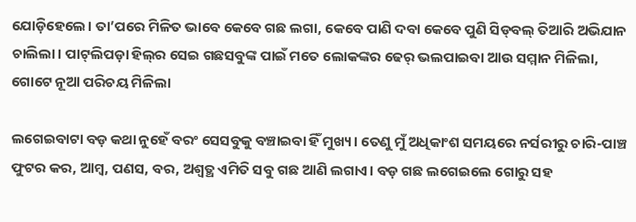ଯୋଡ଼ିହେଲେ। ତା’ପରେ ମିଳିତ ଭାବେ କେବେ ଗଛ ଲଗା, କେବେ ପାଣି ଦବା କେବେ ପୁଣି ସିଡ୍‌ବଲ୍‌ ତିଆରି ଅଭିଯାନ ଚାଲିଲା। ପାଟ୍‌ଲିପଡ଼ା ହିଲ୍‌ର ସେଇ ଗଛସବୁଙ୍କ ପାଇଁ ମତେ ଲୋକଙ୍କର ଢେର୍‌ ଭଲପାଇବା ଆଉ ସମ୍ମାନ ମିଳିଲା, ଗୋଟେ ନୂଆ ପରିଚୟ ମିଳିଲା

ଲଗେଇବାଟା ବଡ଼ କଥା ନୁହେଁ ବରଂ ସେସବୁକୁ ବଞ୍ଚାଇବା ହିଁ ମୁଖ୍ୟ। ତେଣୁ ମୁଁ ଅଧିକାଂଶ ସମୟରେ ନର୍ସରୀରୁ ଚାରି-ପାଞ୍ଚ ଫୁଟର କର, ଆମ୍ବ, ପଣସ, ବର, ଅଶ୍ୱତ୍ଥ ଏମିତି ସବୁ ଗଛ ଆଣି ଲଗାଏ। ବଡ଼ ଗଛ ଲଗେଇଲେ ଗୋରୁ ସହ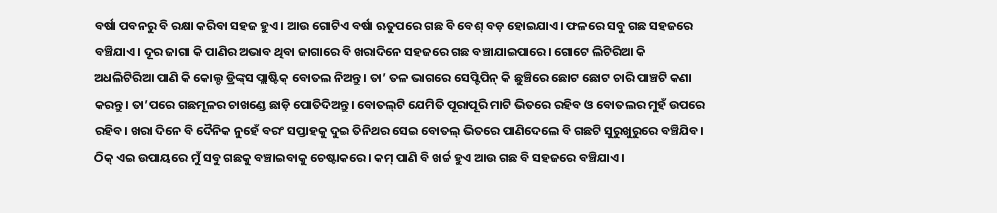ବର୍ଷା ପବନରୁ ବି ରକ୍ଷା କରିବା ସହଜ ହୁଏ। ଆଉ ଗୋଟିଏ ବର୍ଷା ଋତୁପରେ ଗଛ ବି ବେଶ୍‌ ବଡ଼ ହୋଇଯାଏ। ଫଳରେ ସବୁ ଗଛ ସହଜରେ ବଞ୍ଚିଯାଏ। ଦୂର ଜାଗା କି ପାଣିର ଅଭାବ ଥିବା ଜାଗାରେ ବି ଖରାଦିନେ ସହଜରେ ଗଛ ବଞ୍ଚାଯାଇପାରେ। ଗୋଟେ ଲିଟିରିଆ କି ଅଧଲିଟିରିଆ ପାଣି କି କୋଲ୍ଡ ଡ୍ରିଙ୍କ୍‌ସ ପ୍ଲାଷ୍ଟିକ୍‌ ବୋତଲ ନିଅନ୍ତୁ। ତା’ ତଳ ଭାଗରେ ସେପ୍ଟିପିନ୍‌ କି ଛୁଞ୍ଚିରେ ଛୋଟ ଛୋଟ ଚାରି ପାଞ୍ଚଟି କଣା କରନ୍ତୁ। ତା’ପରେ ଗଛମୂଳର ଚାଖଣ୍ଡେ ଛାଡ଼ି ପୋତିଦିଅନ୍ତୁ। ବୋତଲ୍‌ଟି ଯେମିତି ପୂରାପୂରି ମାଟି ଭିତରେ ରହିବ ଓ ବୋତଲର ମୁହଁ ଉପରେ ରହିବ। ଖରା ଦିନେ ବି ଦୈନିକ ନୁହେଁ ବରଂ ସପ୍ତାହକୁ ଦୁଇ ତିନିଥର ସେଇ ବୋତଲ୍‌ ଭିତରେ ପାଣିଦେଲେ ବି ଗଛଟି ସୁରୁଖୁରୁରେ ବଞ୍ଚିଯିବ। ଠିକ୍‌ ଏଇ ଉପାୟରେ ମୁଁ ସବୁ ଗଛକୁ ବଞ୍ଚାଇବାକୁ ଚେଷ୍ଟାକରେ। କମ୍‌ ପାଣି ବି ଖର୍ଚ୍ଚ ହୁଏ ଆଉ ଗଛ ବି ସହଜରେ ବଞ୍ଚିଯାଏ।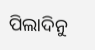ପିଲାଦିନୁ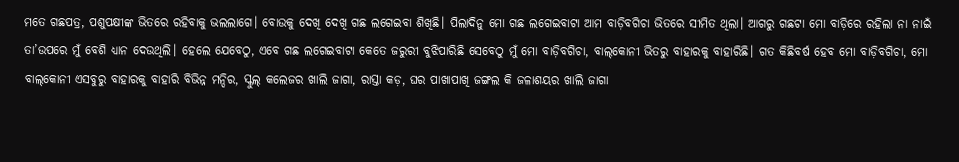ମତେ ଗଛପତ୍ର, ପଶୁପକ୍ଷୀଙ୍କ ଭିତରେ ରହିବାକୁ ଭଲଲାଗେ। ବୋଉକୁ ଦେଖି ଦେଖି ଗଛ ଲଗେଇବା ଶିଖିଛି। ପିଲାଦିନୁ ମୋ ଗଛ ଲଗେଇବାଟା ଆମ ବାଡ଼ିବଗିଚା ଭିତରେ ସୀମିତ ଥିଲା। ଆଗରୁ ଗଛଟା ମୋ ବାଡ଼ିରେ ରହିଲା ନା ନାଇଁ ତା’ଉପରେ ମୁଁ ବେଶି ଧ୍ୟାନ ଦେଉଥିଲି। ହେଲେ ଯେବେଠୁ, ଏବେ ଗଛ ଲଗେଇବାଟା କେତେ ଜରୁରୀ ବୁଝିପାରିଛି ସେବେଠୁ ମୁଁ ମୋ ବାଡ଼ିବଗିଚା, ବାଲ୍‌କୋନୀ ଭିତରୁ ବାହାରକୁ ବାହାରିଛି। ଗତ କିଛିବର୍ଷ ହେବ ମୋ ବାଡ଼ିବଗିଚା, ମୋ ବାଲ୍‌କୋନୀ ଏସବୁରୁ ବାହାରକୁ ବାହାରି ବିଭିନ୍ନ ମନ୍ଦିର, ସ୍କୁଲ୍‌ କଲେଜର ଖାଲି ଜାଗା, ରାସ୍ତା କଡ଼, ଘର ପାଖାପାଖି ଜଙ୍ଗଲ କି ଜଳାଶୟର ଖାଲି ଜାଗା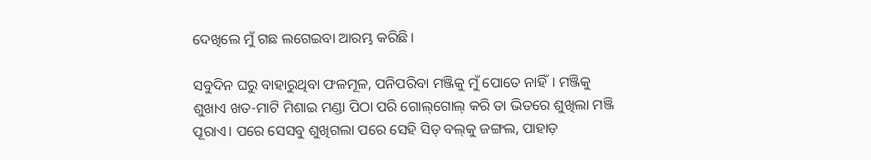ଦେଖିଲେ ମୁଁ ଗଛ ଲଗେଇବା ଆରମ୍ଭ କରିଛି।

ସବୁଦିନ ଘରୁ ବାହାରୁଥିବା ଫଳମୂଳ, ପନିପରିବା ମଞ୍ଜିକୁ ମୁଁ ପୋତେ ନାହିଁ। ମଞ୍ଜିକୁ ଶୁଖାଏ ଖତ-ମାଟି ମିଶାଇ ମଣ୍ଡା ପିଠା ପରି ଗୋଲ୍‌ଗୋଲ୍‌ କରି ତା ଭିତରେ ଶୁଖିଲା ମଞ୍ଜି ପୂରାଏ। ପରେ ସେସବୁ ଶୁଖିଗଲା ପରେ ସେହି ସିଡ୍‌ ବଲ୍‌କୁ ଜଙ୍ଗଲ, ପାହାଡ଼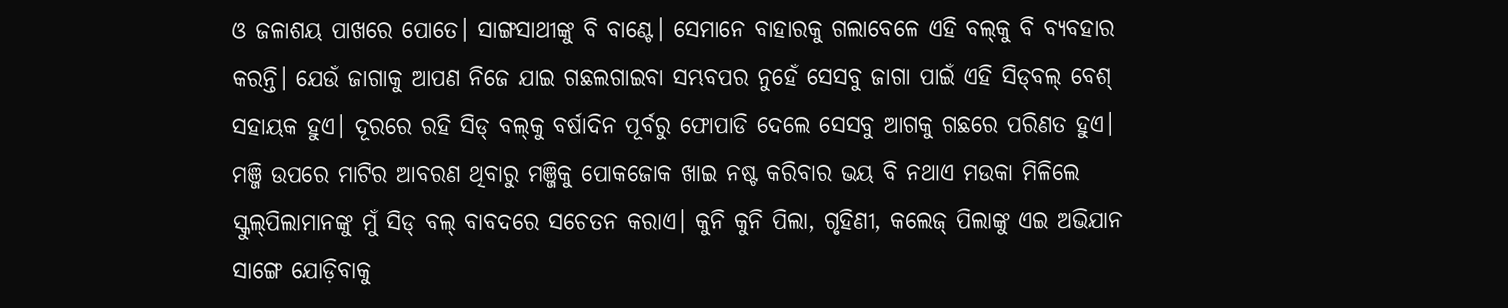ଓ ଜଳାଶୟ ପାଖରେ ପୋତେ। ସାଙ୍ଗସାଥୀଙ୍କୁ ବି ବାଣ୍ଟେ। ସେମାନେ ବାହାରକୁ ଗଲାବେଳେ ଏହି ବଲ୍‌କୁ ବି ବ୍ୟବହାର କରନ୍ତି। ଯେଉଁ ଜାଗାକୁ ଆପଣ ନିଜେ ଯାଇ ଗଛଲଗାଇବା ସମ୍ଭବପର ନୁହେଁ ସେସବୁ ଜାଗା ପାଇଁ ଏହି ସିଡ୍‌ବଲ୍‌ ବେଶ୍‌ ସହାୟକ ହୁଏ। ଦୂରରେ ରହି ସିଡ୍‌ ବଲ୍‌କୁ ବର୍ଷାଦିନ ପୂର୍ବରୁ ଫୋପାଡି ଦେଲେ ସେସବୁ ଆଗକୁ ଗଛରେ ପରିଣତ ହୁଏ। ମଞ୍ଜି ଉପରେ ମାଟିର ଆବରଣ ଥିବାରୁ ମଞ୍ଜିକୁ ପୋକଜୋକ ଖାଇ ନଷ୍ଟ କରିବାର ଭୟ ବି ନଥାଏ ମଉକା ମିଳିଲେ ସ୍କୁଲ୍‌ପିଲାମାନଙ୍କୁ ମୁଁ ସିଡ୍‌ ବଲ୍‌ ବାବଦରେ ସଚେତନ କରାଏ। କୁନି କୁନି ପିଲା, ଗୃହିଣୀ, କଲେଜ୍‌ ପିଲାଙ୍କୁ ଏଇ ଅଭିଯାନ ସାଙ୍ଗେ ଯୋଡ଼ିବାକୁ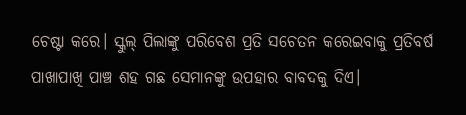ଚେଷ୍ଟା କରେ। ସ୍କୁଲ୍‌ ପିଲାଙ୍କୁ ପରିବେଶ ପ୍ରତି ସଚେତନ କରେଇବାକୁ ପ୍ରତିବର୍ଷ ପାଖାପାଖି ପାଞ୍ଚ ଶହ ଗଛ ସେମାନଙ୍କୁ ଉପହାର ବାବଦକୁ ଦିଏ।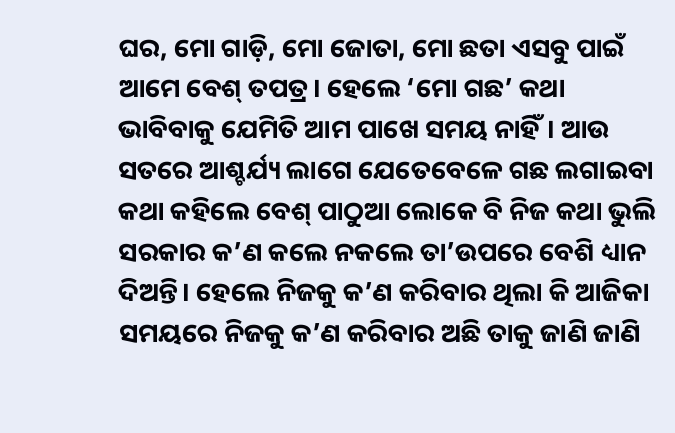ଘର, ମୋ ଗାଡ଼ି, ମୋ ଜୋତା, ମୋ ଛତା ଏସବୁ ପାଇଁ ଆମେ ବେଶ୍‌ ତପତ୍ର। ହେଲେ ‘ମୋ ଗଛ’ କଥା ଭାବିବାକୁ ଯେମିତି ଆମ ପାଖେ ସମୟ ନାହିଁ। ଆଉ ସତରେ ଆଶ୍ଚର୍ଯ୍ୟ ଲାଗେ ଯେତେବେଳେ ଗଛ ଲଗାଇବା କଥା କହିଲେ ବେଶ୍‌ ପାଠୁଆ ଲୋକେ ବି ନିଜ କଥା ଭୁଲି ସରକାର କ’ଣ କଲେ ନକଲେ ତା’ଉପରେ ବେଶି ଧ୍ୟାନ ଦିଅନ୍ତି। ହେଲେ ନିଜକୁ କ’ଣ କରିବାର ଥିଲା କି ଆଜିକା ସମୟରେ ନିଜକୁ କ’ଣ କରିବାର ଅଛି ତାକୁ ଜାଣି ଜାଣି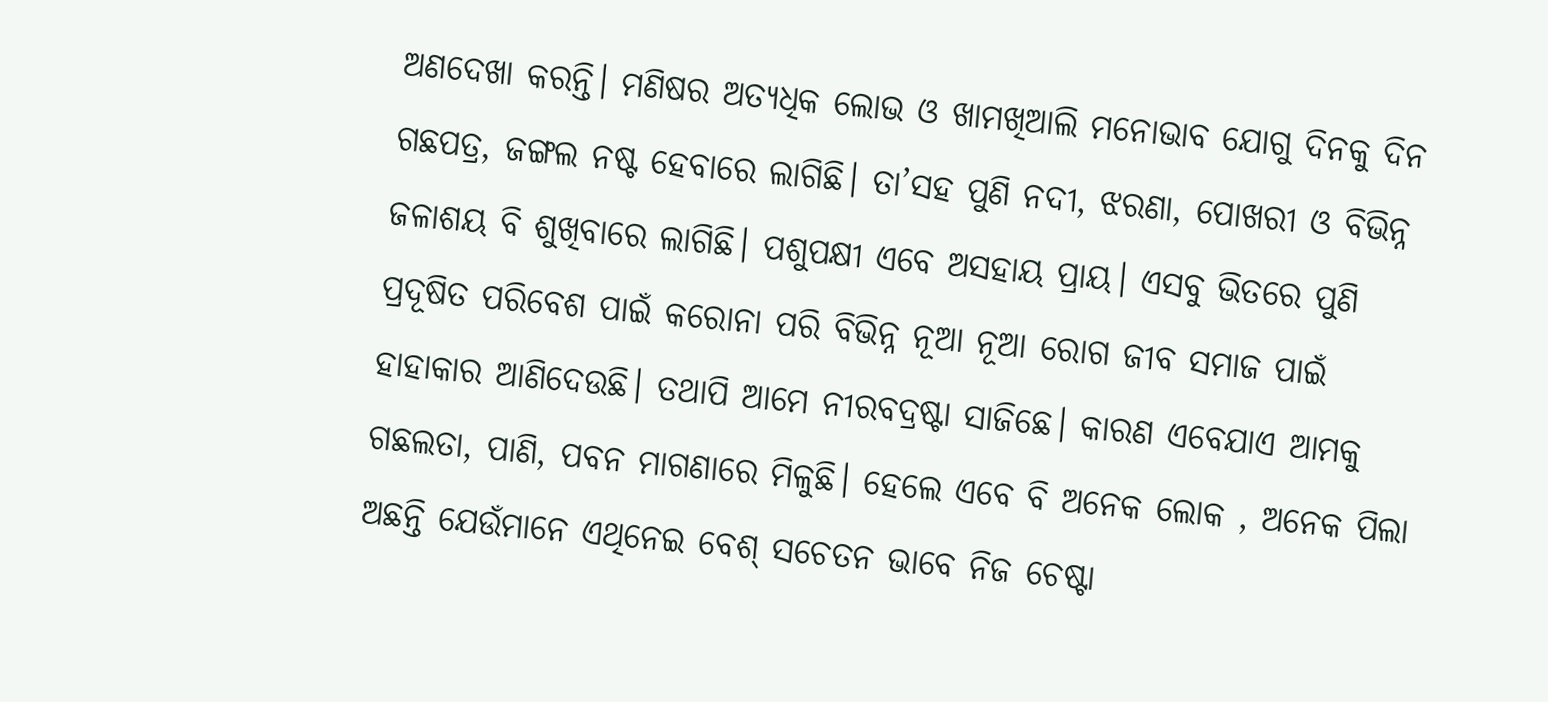ଅଣଦେଖା କରନ୍ତି। ମଣିଷର ଅତ୍ୟଧିକ ଲୋଭ ଓ ଖାମଖିଆଲି ମନୋଭାବ ଯୋଗୁ ଦିନକୁ ଦିନ ଗଛପତ୍ର, ଜଙ୍ଗଲ ନଷ୍ଟ ହେବାରେ ଲାଗିଛି। ତା’ସହ ପୁଣି ନଦୀ, ଝରଣା, ପୋଖରୀ ଓ ବିଭିନ୍ନ ଜଳାଶୟ ବି ଶୁଖିବାରେ ଲାଗିଛି। ପଶୁପକ୍ଷୀ ଏବେ ଅସହାୟ ପ୍ରାୟ। ଏସବୁ ଭିତରେ ପୁଣି ପ୍ରଦୂଷିତ ପରିବେଶ ପାଇଁ କରୋନା ପରି ବିଭିନ୍ନ ନୂଆ ନୂଆ ରୋଗ ଜୀବ ସମାଜ ପାଇଁ ହାହାକାର ଆଣିଦେଉଛି। ତଥାପି ଆମେ ନୀରବଦ୍ରଷ୍ଟା ସାଜିଛେ। କାରଣ ଏବେଯାଏ ଆମକୁ ଗଛଲତା, ପାଣି, ପବନ ମାଗଣାରେ ମିଳୁଛି। ହେଲେ ଏବେ ବି ଅନେକ ଲୋକ , ଅନେକ ପିଲା ଅଛନ୍ତି ଯେଉଁମାନେ ଏଥିନେଇ ବେଶ୍‌ ସଚେତନ ଭାବେ ନିଜ ଚେଷ୍ଟା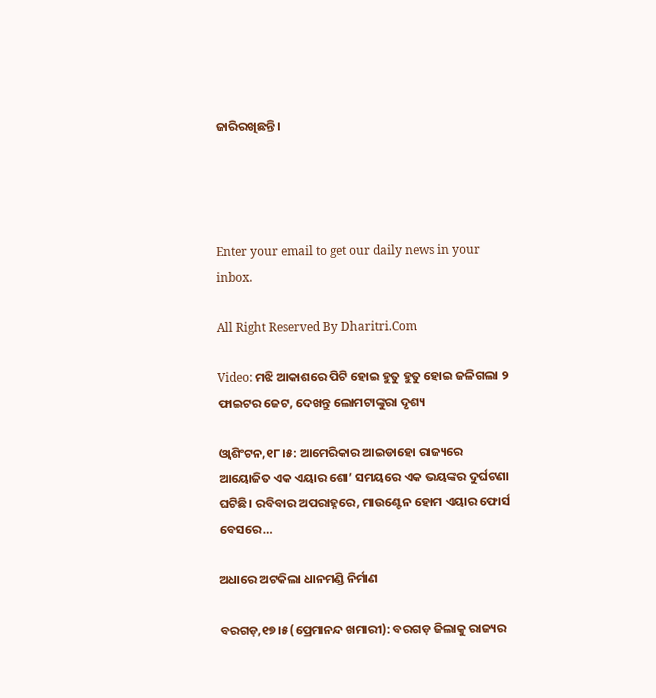ଜାରିରଖିଛନ୍ତି।




Enter your email to get our daily news in your inbox.

All Right Reserved By Dharitri.Com

Video: ମଝି ଆକାଶରେ ପିଟି ହୋଇ ହୁତୁ ହୁତୁ ହୋଇ ଜଳିଗଲା ୨ ଫାଇଟର ଜେଟ, ଦେଖନ୍ତୁ ଲୋମଟାଙ୍କୁରା ଦୃଶ୍ୟ

ଓ୍ବାଶିଂଟନ,୧୮।୫: ଆମେରିକାର ଆଇଡାହୋ ରାଜ୍ୟରେ ଆୟୋଜିତ ଏକ ଏୟାର ଶୋ’ ସମୟରେ ଏକ ଭୟଙ୍କର ଦୁର୍ଘଟଣା ଘଟିଛି। ରବିବାର ଅପରାହ୍ନରେ, ମାଉଣ୍ଟେନ ହୋମ ଏୟାର ଫୋର୍ସ ବେସରେ…

ଅଧାରେ ଅଟକିଲା ଧାନମଣ୍ଡି ନିର୍ମାଣ

ବରଗଡ଼,୧୭।୫(ପ୍ରେମାନନ୍ଦ ଖମାରୀ): ବରଗଡ଼ ଜିଲାକୁ ରାଜ୍ୟର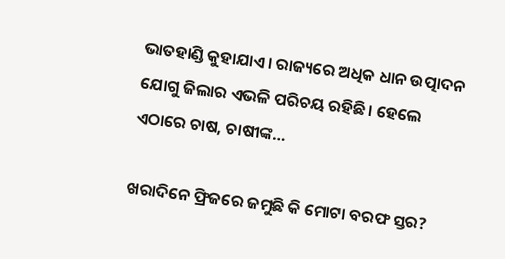ଭାତହାଣ୍ଡି କୁହାଯାଏ। ରାଜ୍ୟରେ ଅଧିକ ଧାନ ଉତ୍ପାଦନ ଯୋଗୁ ଜିଲାର ଏଭଳି ପରିଚୟ ରହିଛି। ହେଲେ ଏଠାରେ ଚାଷ, ଚାଷୀଙ୍କ…

ଖରାଦିନେ ଫ୍ରିଜରେ ଜମୁଛି କି ମୋଟା ବରଫ ସ୍ତର?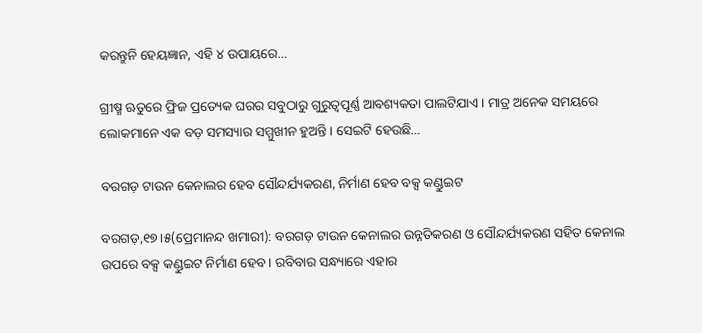କରନ୍ତୁନି ହେୟଜ୍ଞାନ, ଏହି ୪ ଉପାୟରେ…

ଗ୍ରୀଷ୍ମ ଋତୁରେ ଫ୍ରିଜ ପ୍ରତ୍ୟେକ ଘରର ସବୁଠାରୁ ଗୁରୁତ୍ୱପୂର୍ଣ୍ଣ ଆବଶ୍ୟକତା ପାଲଟିଯାଏ। ମାତ୍ର ଅନେକ ସମୟରେ ଲୋକମାନେ ଏକ ବଡ଼ ସମସ୍ୟାର ସମ୍ମୁଖୀନ ହୁଅନ୍ତି। ସେଇଟି ହେଉଛି…

ବରଗଡ଼ ଟାଉନ କେନାଲର ହେବ ସୌନ୍ଦର୍ଯ୍ୟକରଣ, ନିର୍ମାଣ ହେବ ବକ୍ସ କଣ୍ଡୁଇଟ

ବରଗଡ଼,୧୭।୫(ପ୍ରେମାନନ୍ଦ ଖମାରୀ): ବରଗଡ଼ ଟାଉନ କେନାଲର ଉନ୍ନତିକରଣ ଓ ସୌନ୍ଦର୍ଯ୍ୟକରଣ ସହିତ କେନାଲ ଉପରେ ବକ୍ସ କଣ୍ଡୁଇଟ ନିର୍ମାଣ ହେବ। ରବିବାର ସନ୍ଧ୍ୟାରେ ଏହାର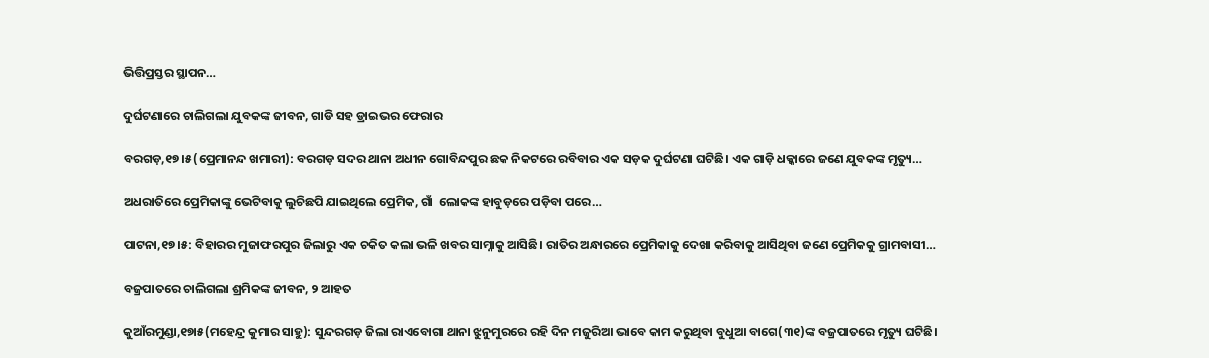ଭିତ୍ତିପ୍ରସ୍ତର ସ୍ଥାପନ…

ଦୁର୍ଘଟଣାରେ ଚାଲିଗଲା ଯୁବକଙ୍କ ଜୀବନ, ଗାଡି ସହ ଡ୍ରାଇଭର ଫେରାର

ବରଗଡ଼,୧୭।୫(ପ୍ରେମାନନ୍ଦ ଖମାରୀ): ବରଗଡ଼ ସଦର ଥାନା ଅଧୀନ ଗୋବିନ୍ଦପୁର ଛକ ନିକଟରେ ରବିବାର ଏକ ସଡ଼କ ଦୁର୍ଘଟଣା ଘଟିଛି। ଏକ ଗାଡ଼ି ଧକ୍କାରେ ଜଣେ ଯୁବକଙ୍କ ମୃତ୍ୟୁ…

ଅଧରାତିରେ ପ୍ରେମିକାଙ୍କୁ ଭେଟିବାକୁ ଲୁଚିଛପି ଯାଇଥିଲେ ପ୍ରେମିକ, ଗାଁ  ଲୋକଙ୍କ ହାବୁଡ଼ରେ ପଡ଼ିବା ପରେ…

ପାଟନା,୧୭।୫: ବିହାରର ମୁଜାଫରପୁର ଜିଲାରୁ ଏକ ଚକିତ କଲା ଭଳି ଖବର ସାମ୍ନାକୁ ଆସିଛି। ରାତିର ଅନ୍ଧାରରେ ପ୍ରେମିକାକୁ ଦେଖା କରିବାକୁ ଆସିଥିବା ଜଣେ ପ୍ରେମିକକୁ ଗ୍ରାମବାସୀ…

ବଜ୍ରପାତରେ ଚାଲିଗଲା ଶ୍ରମିକଙ୍କ ଜୀବନ, ୨ ଆହତ

କୁଆଁରମୁଣ୍ଡା,୧୭ା୫(ମହେନ୍ଦ୍ର କୁମାର ସାହୁ): ସୁନ୍ଦରଗଡ଼ ଜିଲା ରାଏବୋଗା ଥାନା ଝୁନୁମୁରରେ ରହି ଦିନ ମଜୁରିଆ ଭାବେ କାମ କରୁଥିବା ବୁଧୁଆ ବାଗେ(୩୧)ଙ୍କ ବଜ୍ରପାତରେ ମୃତ୍ୟୁ ଘଟିଛି।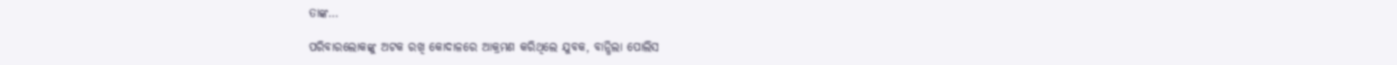ତାଙ୍କ…

ପରିବାରଲୋକଙ୍କୁ ଅଟକ ରଖି କୋଦାଳରେ ଆକ୍ରମଣ କରିଥିଲେ ଯୁବକ, ବାନ୍ଧିଲା ପୋଲିସ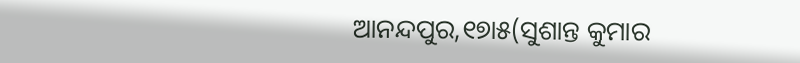ଆନନ୍ଦପୁର,୧୭ା୫(ସୁଶାନ୍ତ କୁମାର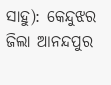ସାହୁ): କେନ୍ଦୁଝର ଜିଲା ଆନନ୍ଦପୁର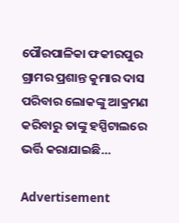ପୌରପାଳିକା ଫକୀରପୁର ଗ୍ରାମର ପ୍ରଶାନ୍ତ କୁମାର ଦାସ ପରିବାର ଲୋକଙ୍କୁ ଆକ୍ରମଣ କରିବାରୁ ତାଙ୍କୁ ହସ୍ପିଟାଲରେ ଭର୍ତ୍ତି କରାଯାଇଛି…

Advertisement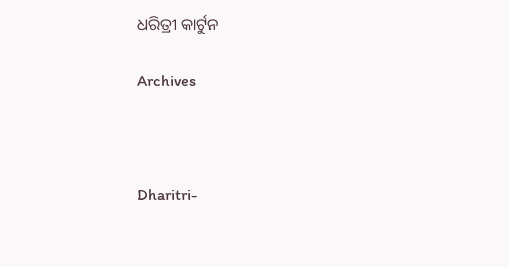ଧରିତ୍ରୀ କାର୍ଟୁନ

Archives



Dharitri-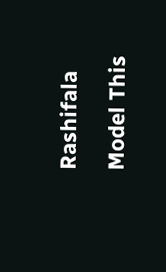Rashifala

Model This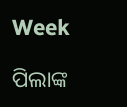Week

ପିଲାଙ୍କ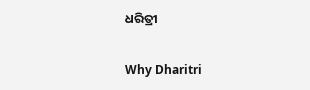ଧରିତ୍ରୀ

Why Dharitri